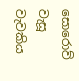සොරොව් වැසූ වැවකිය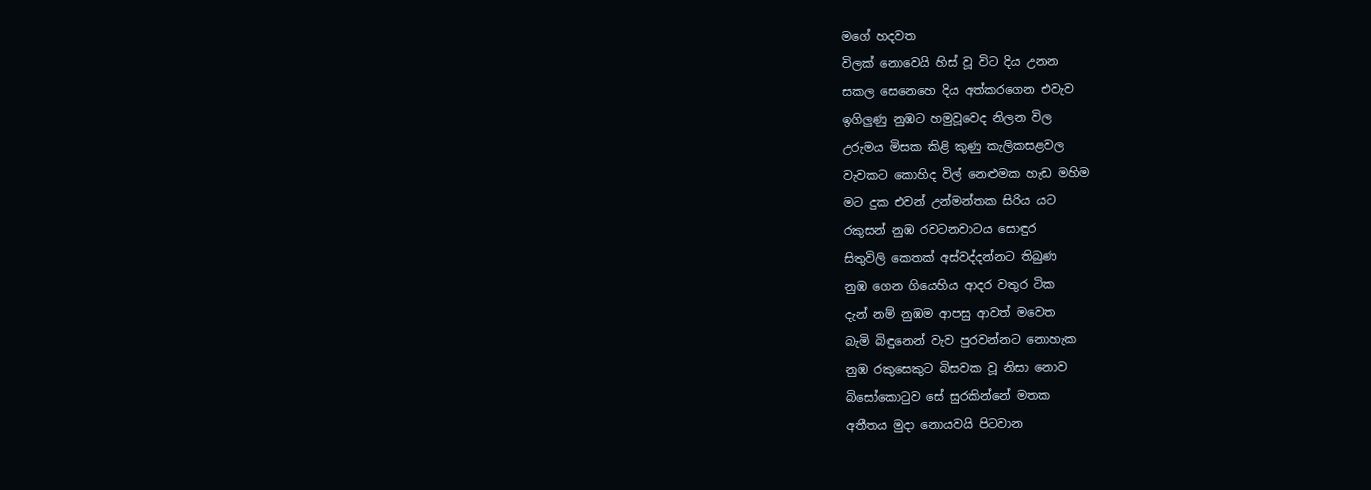මගේ හදවත
විලක් නොවෙයි හිස් වූ විට දිය උනන
සකල සෙනෙහෙ දිය අත්කරගෙන එවැව
ඉගිලුණු නුඹට හමුවූවෙද නිලන විල
උරුමය මිසක කිළි කුණු කැලිකසළවල
වැවකට කොහිද විල් නෙළුමක හැඩ මහිම
මට දුක එවන් උන්මන්තක සිරිය යට
රකුසන් නුඹ රවටනවාටය සොඳුර
සිතුවිලි කෙතක් අස්වද්දන්නට තිබුණ
නුඹ ගෙන ගියෙහිය ආදර වතුර ටික
දැන් නම් නුඹම ආපසු ආවත් මවෙත
බැමි බිඳුනෙන් වැව පුරවන්නට නොහැක
නුඹ රකුසෙකුට බිසවක වූ නිසා නොව
බිසෝකොටුව සේ සුරකින්නේ මතක
අතීතය මුදා නොයවයි පිටවාන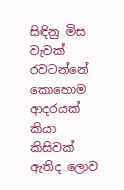සිඳිනු මිස වැවක් රවටන්නේ කොහොම
ආදරයක් කියා කිසිවක් ඇතිද ලොව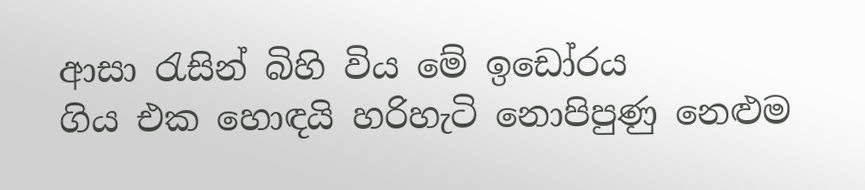ආසා රැසින් බිහි විය මේ ඉඩෝරය
ගිය එක හොඳයි හරිහැටි නොපිපුණු නෙළුම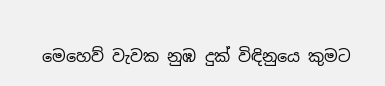මෙහෙව් වැවක නුඹ දුක් විඳිනුයෙ කුමට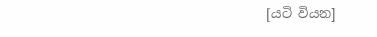[යටි වියන]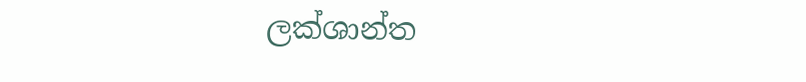ලක්ශාන්ත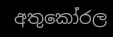අතුකෝරල